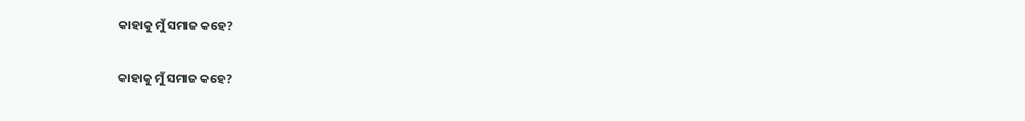କାହାକୁ ମୁଁ ସମାଜ କହେ?

କାହାକୁ ମୁଁ ସମାଜ କହେ?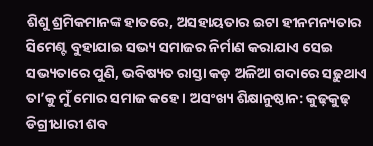ଶିଶୁ ଶ୍ରମିକମାନଙ୍କ ହାତରେ, ଅସହାୟତାର ଇଟା ହୀନମନ୍ୟତାର ସିମେଣ୍ଟ ବୁହାଯାଇ ସଭ୍ୟ ସମାଜର ନିର୍ମାଣ କରାଯାଏ ସେଇ ସଭ୍ୟତାରେ ପୁଣି, ଭବିଷ୍ୟତ ରାସ୍ତା କଡ଼ ଅଳିଆ ଗଦାରେ ସଢ଼ୁଥାଏ ତା’କୁ ମୁଁ ମୋର ସମାଜ କହେ । ଅସଂଖ୍ୟ ଶିକ୍ଷାନୁଷ୍ଠାନ: କୁଢ଼କୁଢ଼ ଡିଗ୍ରୀଧାରୀ ଶବ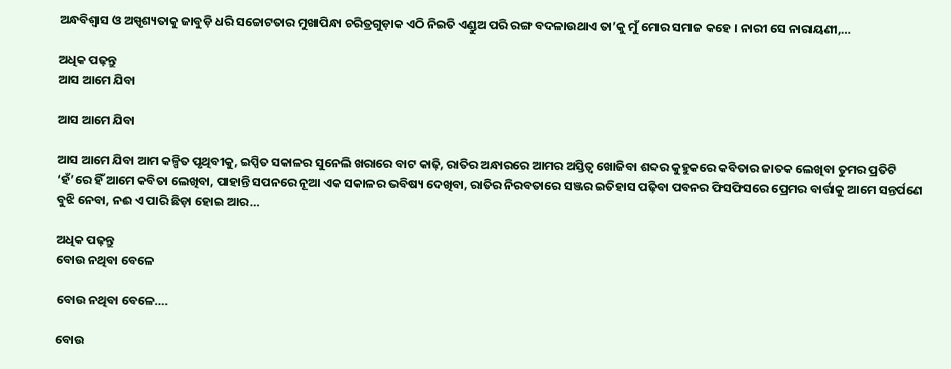ଅନ୍ଧବିଶ୍ୱାସ ଓ ଅସ୍ପୃଶ୍ୟତାକୁ ଜାବୁଡ଼ି ଧରି ସଚ୍ଚୋଟତାର ମୁଖାପିନ୍ଧା ଚରିତ୍ରଗୁଡ଼ାକ ଏଠି ନିଇତି ଏଣ୍ଡୁଅ ପରି ରଙ୍ଗ ବଦଳାଉଥାଏ ତା’କୁ ମୁଁ ମୋର ସମାଜ କହେ । ନାରୀ ସେ ନାରାୟଣୀ,…

ଅଧିକ ପଢ଼ନ୍ତୁ
ଆସ ଆମେ ଯିବା

ଆସ ଆମେ ଯିବା

ଆସ ଆମେ ଯିବା ଆମ କଳ୍ପିତ ପୃଥିବୀକୁ, ଇପ୍ସିତ ସକାଳର ସୁନେଲି ଖରାରେ ବାଟ କାଢ଼ି, ରାତିର ଅନ୍ଧାରରେ ଆମର ଅସ୍ତିତ୍ବ ଖୋଜିବା ଶବ୍ଦର କୁହୁକରେ କବିତାର ଜାତକ ଲେଖିବା ତୁମର ପ୍ରତିଟି ‘ହଁ’ରେ ହିଁ ଆମେ କବିତା ଲେଖିବା, ପାହାନ୍ତି ସପନରେ ନୂଆ ଏକ ସକାଳର ଭବିଷ୍ୟ ଦେଖିବା, ରାତିର ନିରବତାରେ ସଞ୍ଜର ଇତିହାସ ପଢ଼ିବା ପବନର ଫିସଫିସରେ ପ୍ରେମର ବାର୍ତ୍ତାକୁ ଆମେ ସନ୍ତର୍ପଣେ ବୁଝି ନେବା, ନଈ ଏ ପାରି ଛିଡ଼ା ହୋଇ ଆର…

ଅଧିକ ପଢ଼ନ୍ତୁ
ବୋଉ ନଥିବା ବେଳେ

ବୋଉ ନଥିବା ବେଳେ….

ବୋଉ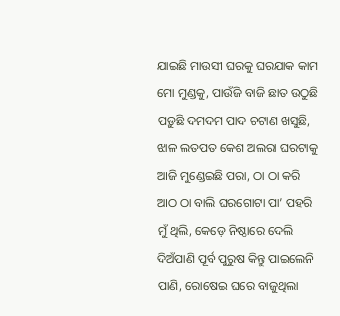ଯାଇଛି ମାଉସୀ ଘରକୁ ଘରଯାକ କାମ ମୋ ମୁଣ୍ଡକୁ, ପାଉଁଜି ବାଜି ଛାତ ଉଠୁଛି ପଡ଼ୁଛି ଦମଦମ ପାଦ ଚଟାଣ ଖସୁଛି, ଝାଳ ଲତପତ କେଶ ଅଲରା ଘରଟାକୁ ଆଜି ମୁଣ୍ଡେଇଛି ପରା, ଠା ଠା କରି ଆଠ ଠା ବାଲି ଘରଗୋଟା ପା’ ପହରି ମୁଁ ଥିଲି, କେଡ଼େ ନିଷ୍ଠାରେ ଦେଲି ଦିଅଁପାଣି ପୂର୍ବ ପୁରୁଷ କିନ୍ତୁ ପାଇଲେନି ପାଣି, ରୋଷେଇ ଘରେ ବାଜୁଥିଲା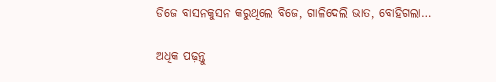ଡିଜେ ବାସନକୁସନ କରୁଥିଲେ ବିଜେ, ଗାଳିଦେଲି ଭାତ, ବୋହିଗଲା…

ଅଧିକ ପଢ଼ନ୍ତୁ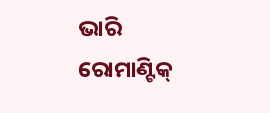ଭାରି ରୋମାଣ୍ଟିକ୍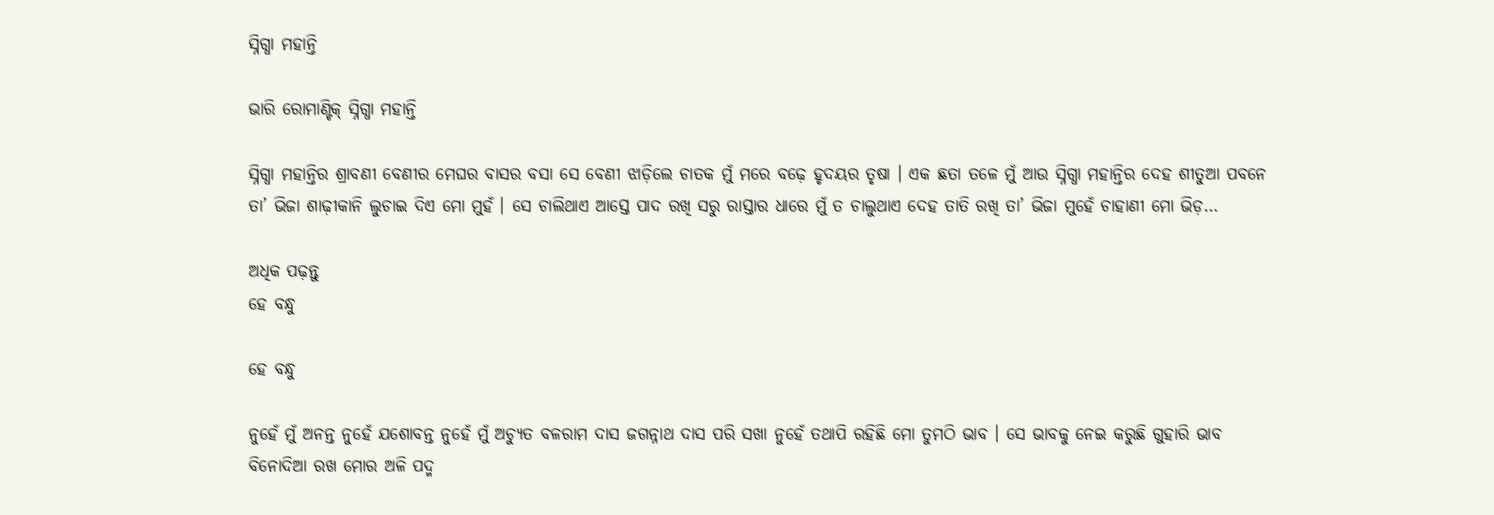ସ୍ନିଗ୍ଧା ମହାନ୍ତି

ଭାରି ରୋମାଣ୍ଟିକ୍ ସ୍ନିଗ୍ଧା ମହାନ୍ତି

ସ୍ନିଗ୍ଧା ମହାନ୍ତିର ଶ୍ରାବଣୀ ବେଣୀର ମେଘର ବାସର ବସା ସେ ବେଣୀ ଝାଡ଼ିଲେ ଚାତକ ମୁଁ ମରେ ବଢ଼େ ହୃଦୟର ତୃଷା । ଏକ ଛତା ତଳେ ମୁଁ ଆଉ ସ୍ନିଗ୍ଧା ମହାନ୍ତିର ଦେହ ଶୀତୁଆ ପବନେ ତା’ ଭିଜା ଶାଢ଼ୀକାନି ଲୁଚାଇ ଦିଏ ମୋ ମୁହଁ । ସେ ଚାଲିଥାଏ ଆସ୍ତେ ପାଦ ରଖି ସରୁ ରାସ୍ତାର ଧାରେ ମୁଁ ତ ଚାଲୁଥାଏ ଦେହ ତାତି ରଖି ତା’ ଭିଜା ମୁହେଁ ଚାହାଣୀ ମୋ ଭିଡ଼…

ଅଧିକ ପଢ଼ନ୍ତୁ
ହେ ବନ୍ଧୁ

ହେ ବନ୍ଧୁ

ନୁହେଁ ମୁଁ ଅନନ୍ତ ନୁହେଁ ଯଶୋବନ୍ତ ନୁହେଁ ମୁଁ ଅଚ୍ୟୁତ ବଳରାମ ଦାସ ଜଗନ୍ନାଥ ଦାସ ପରି ସଖା ନୁହେଁ ତଥାପି ରହିଛି ମୋ ତୁମଠି ଭାବ । ସେ ଭାବକୁ ନେଇ କରୁଛି ଗୁହାରି ଭାବ ବିନୋଦିଆ ରଖ ମୋର ଅଳି ପଦ୍ମ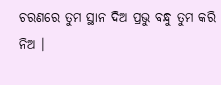ଚରଣରେ ତୁମ ସ୍ଥାନ ଦିଅ ପ୍ରଭୁ ବନ୍ଧୁ ତୁମ କରି ନିଅ ।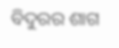ବିଦୁରର ଶାଗ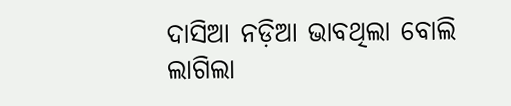ଦାସିଆ ନଡ଼ିଆ ଭାବଥିଲା ବୋଲି ଲାଗିଲା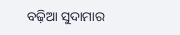ବଢ଼ିଆ ସୁଦାମାର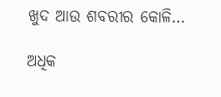ଖୁଦ ଆଉ ଶବରୀର କୋଳି…

ଅଧିକ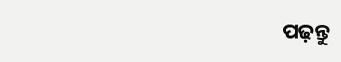ପଢ଼ନ୍ତୁ